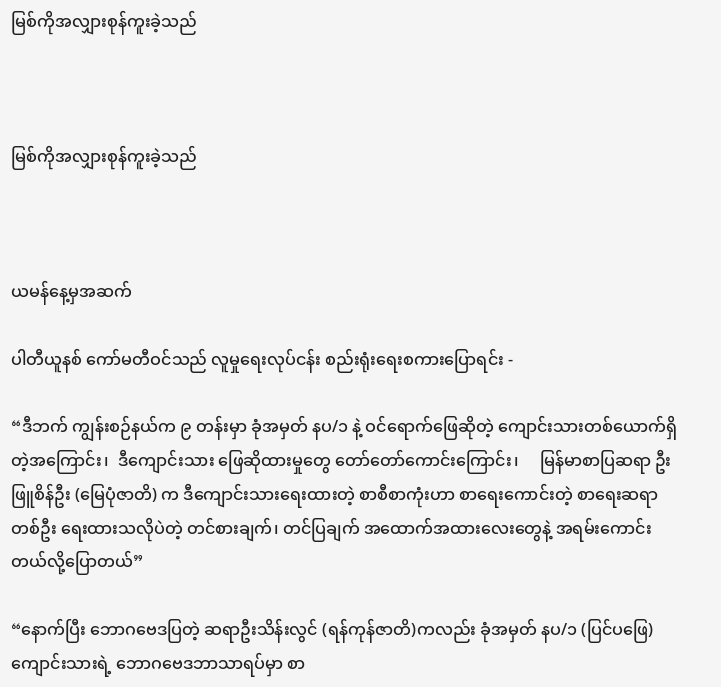မြစ်ကိုအလျှားစုန်ကူးခဲ့သည်



မြစ်ကိုအလျှားစုန်ကူးခဲ့သည်



ယမန်နေ့မှအဆက်

ပါတီယူနစ် ကော်မတီဝင်သည် လူမှုရေးလုပ်ငန်း စည်းရုံးရေးစကားပြောရင်း -

“ဒီဘက် ကျွန်းစဉ်နယ်က ၉ တန်းမှာ ခုံအမှတ် နပ/၁ နဲ့ ဝင်ရောက်ဖြေဆိုတဲ့ ကျောင်းသားတစ်ယောက်ရှိတဲ့အကြောင်း၊  ဒီကျောင်းသား ဖြေဆိုထားမှုတွေ တော်တော်ကောင်းကြောင်း၊     မြန်မာစာပြဆရာ ဦးဖြူစိန်ဦး (မြေပုံဇာတိ) က ဒီကျောင်းသားရေးထားတဲ့ စာစီစာကုံးဟာ စာရေးကောင်းတဲ့ စာရေးဆရာတစ်ဦး ရေးထားသလိုပဲတဲ့ တင်စားချက်၊ တင်ပြချက် အထောက်အထားလေးတွေနဲ့ အရမ်းကောင်းတယ်လို့ပြောတယ်”

“နောက်ပြီး ဘောဂဗေဒပြတဲ့ ဆရာဦးသိန်းလွင် (ရန်ကုန်ဇာတိ)ကလည်း ခုံအမှတ် နပ/၁ (ပြင်ပဖြေ) ကျောင်းသားရဲ့ ဘောဂဗေဒဘာသာရပ်မှာ စာ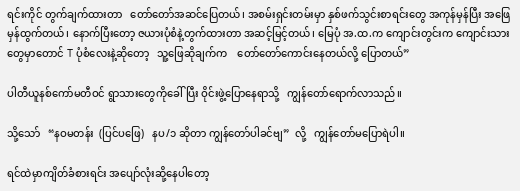ရင်းကိုင် တွက်ချက်ထားတာ   တော်တော်အဆင်ပြေတယ်၊ အစမ်းရှင်းတမ်းမှာ နှစ်ဖက်သွင်းစာရင်းတွေ အကုန်မှန်ပြီး အဖြေမှန်ထွက်တယ်၊ နောက်ပြီးတော့ ဇယားပုံစံနဲ့တွက်ထားတာ အဆင့်မြင့်တယ်၊ မြေပုံ အ.ထ.က ကျောင်းတွင်းက ကျောင်းသားတွေမှာတောင် T ပုံစံလေးနဲ့ဆိုတော့   သူ့ဖြေဆိုချက်က    တော်တော်ကောင်းနေတယ်လို့ ပြောတယ်”

ပါတီယူနစ်ကော်မတီဝင် ရွာသားတွေကိုခေါ်ပြီး ဝိုင်းဖွဲ့ပြောနေရာသို့   ကျွန်တော်ရောက်လာသည်။

သို့သော်   “နဝမတန်း  (ပြင်ပဖြေ)   နပ/၁ ဆိုတာ ကျွန်တော်ပါခင်ဗျ”  လို့   ကျွန်တော်မပြောရဲပါ။

ရင်ထဲမှာကျိတ်ခံစားရင်း အပျော်လုံးဆို့နေပါတော့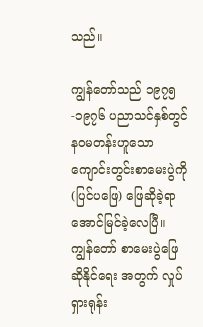သည်။

ကျွန်တော်သည် ၁၉၇၅-၁၉၇၆ ပညာသင်နှစ်တွင် နဝမတန်းဟူသော ကျောင်းတွင်းစာမေးပွဲကို (ပြင်ပဖြေ) ဖြေဆိုခဲ့ရာ အောင်မြင်ခဲ့လေပြီ။ ကျွန်တော် စာမေးပွဲဖြေဆိုနိုင်ရေး အတွက် လှုပ်ရှားရုန်း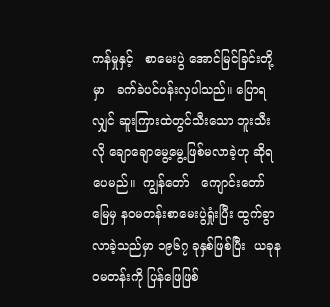ကန်မှုနှင့်   စာမေးပွဲ အောင်မြင်ခြင်းတို့မှာ   ခက်ခဲပင်ပန်းလှပါသည်။ ပြောရလျှင် ဆူးကြားထဲတွင်သီးသော ဘူးသီးလို ချောချောမွေ့မွေ့ဖြစ်မလာခဲ့ဟု ဆိုရပေမည်။  ကျွန်တော်   ကျောင်းတော်မြေမှ နဝမတန်းစာမေးပွဲရှုံးပြီး ထွက်ခွာလာခဲ့သည်မှာ ၁၉၆၇ ခုနှစ်ဖြစ်ပြီး  ယခုနဝမတန်းကို ပြန်ဖြေဖြစ်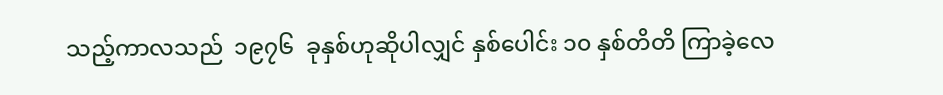သည့်ကာလသည်  ၁၉၇၆  ခုနှစ်ဟုဆိုပါလျှင် နှစ်ပေါင်း ၁၀ နှစ်တိတိ ကြာခဲ့လေ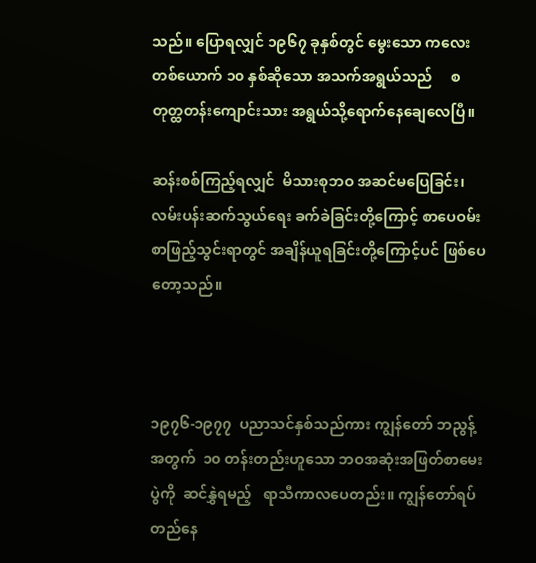သည်။ ပြောရလျှင် ၁၉၆၇ ခုနှစ်တွင် မွေးသော ကလေးတစ်ယောက် ၁၀ နှစ်ဆိုသော အသက်အရွယ်သည်     စတုတ္ထတန်းကျောင်းသား အရွယ်သို့ရောက်နေချေလေပြီ။

ဆန်းစစ်ကြည့်ရလျှင်  မိသားစုဘဝ အဆင်မပြေခြင်း၊  လမ်းပန်းဆက်သွယ်ရေး ခက်ခဲခြင်းတို့ကြောင့် စာပေဝမ်းစာဖြည့်သွင်းရာတွင် အချိန်ယူရခြင်းတို့ကြောင့်ပင် ဖြစ်ပေတော့သည်။



၁၉၇၆-၁၉၇၇  ပညာသင်နှစ်သည်ကား ကျွန်တော် ဘညွန့်အတွက်  ၁၀ တန်းတည်းဟူသော ဘဝအဆုံးအဖြတ်စာမေးပွဲကို  ဆင်နွှဲရမည့်   ရာသီကာလပေတည်း။ ကျွန်တော်ရပ်တည်နေ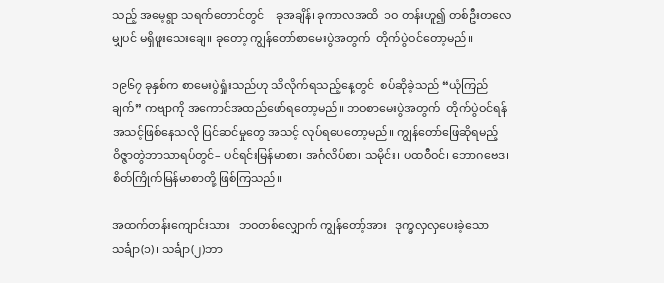သည့် အမေ့ရွာ သရက်တောင်တွင်    ခုအချိန်၊ ခုကာလအထိ  ၁ဝ တန်းဟူ၍ တစ်ဦးတလေမျှပင် မရှိဖူးသေးချေ။ ခုတော့ ကျွန်တော်စာမေးပွဲအတွက်  တိုက်ပွဲဝင်တော့မည်။

၁၉၆၇ ခုနှစ်က စာမေးပွဲရှုံးသည်ဟု သိလိုက်ရသည့်နေ့တွင်  စပ်ဆိုခဲ့သည် “ယုံကြည်ချက်” ကဗျာကို အကောင်အထည်ဖော်ရတော့မည်။ ဘဝစာမေးပွဲအတွက်  တိုက်ပွဲဝင်ရန် အသင့်ဖြစ်နေသလို ပြင်ဆင်မှုတွေ အသင့် လုပ်ရပေတော့မည်။ ကျွန်တော်ဖြေဆိုရမည့် ဝိဇ္ဇာတွဲဘာသာရပ်တွင်– ပင်ရင်းမြန်မာစာ၊ အင်္ဂလိပ်စာ၊ သမိုင်း၊ ပထဝီဝင်၊ ဘောဂဗေဒ၊ စိတ်ကြိုက်မြန်မာစာတို့ ဖြစ်ကြသည်။

အထက်တန်းကျောင်းသား   ဘဝတစ်လျှောက် ကျွန်တော့်အား   ဒုက္ခလှလှပေးခဲ့သော သင်္ချာ(၁)၊ သင်္ချာ(၂)ဘာ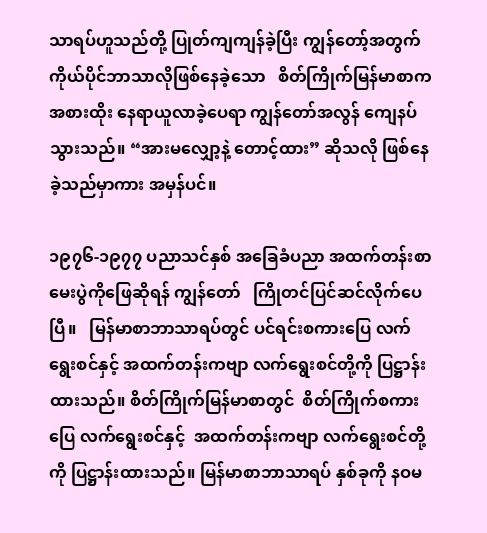သာရပ်ဟူသည်တို့ ပြုတ်ကျကျန်ခဲ့ပြီး ကျွန်တော့်အတွက်   ကိုယ်ပိုင်ဘာသာလိုဖြစ်နေခဲ့သော   စိတ်ကြိုက်မြန်မာစာက  အစားထိုး နေရာယူလာခဲ့ပေရာ ကျွန်တော်အလွန် ကျေနပ်သွားသည်။ “အားမလျှော့နဲ့ တောင့်ထား” ဆိုသလို ဖြစ်နေခဲ့သည်မှာကား အမှန်ပင်။

၁၉၇၆-၁၉၇၇ ပညာသင်နှစ် အခြေခံပညာ အထက်တန်းစာမေးပွဲကိုဖြေဆိုရန် ကျွန်တော်   ကြိုတင်ပြင်ဆင်လိုက်ပေပြီ။   မြန်မာစာဘာသာရပ်တွင် ပင်ရင်းစကားပြေ လက်ရွေးစင်နှင့် အထက်တန်းကဗျာ လက်ရွေးစင်တို့ကို ပြဋ္ဌာန်းထားသည်။ စိတ်ကြိုက်မြန်မာစာတွင်  စိတ်ကြိုက်စကားပြေ လက်ရွေးစင်နှင့်  အထက်တန်းကဗျာ လက်ရွေးစင်တို့ကို ပြဋ္ဌာန်းထားသည်။ မြန်မာစာဘာသာရပ် နှစ်ခုကို နဝမ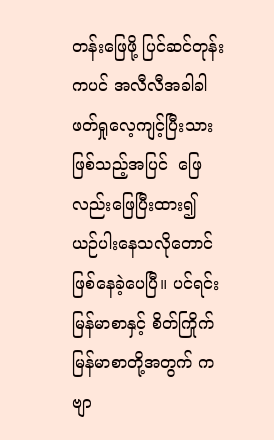တန်းဖြေဖို့ ပြင်ဆင်တုန်းကပင် အလီလီအခါခါ ဖတ်ရှုလေ့ကျင့်ပြီးသား ဖြစ်သည့်အပြင်  ဖြေလည်းဖြေပြီးထား၍   ယဉ်ပါးနေသလိုတောင်   ဖြစ်နေခဲ့ပေပြီ။ ပင်ရင်းမြန်မာစာနှင့် စိတ်ကြိုက်မြန်မာစာတို့အတွက် ကဗျာ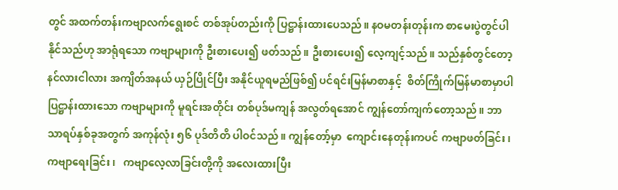တွင် အထက်တန်းကဗျာလက်ရွေးစင် တစ်အုပ်တည်းကို ပြဋ္ဌာန်းထားပေသည်။ နဝမတန်းတုန်းက စာမေးပွဲတွင်ပါနိုင်သည်ဟု အာရုံရသော ကဗျာများကို ဦးစားပေး၍ ဖတ်သည်။ ဦးစားပေး၍ လေ့ကျင့်သည်။ သည်နှစ်တွင်တော့ နင်လားငါလား အကျိတ်အနယ် ယှဉ်ပြိုင်ပြီး အနိုင်ယူရမည်ဖြစ်၍ ပင်ရင်းမြန်မာစာနှင့်  စိတ်ကြိုက်မြန်မာစာမှာပါ  ပြဋ္ဌာန်းထားသော ကဗျာများကို မူရင်းအတိုင်း တစ်ပုဒ်မကျန် အလွတ်ရအောင် ကျွန်တော်ကျက်တော့သည်။ ဘာသာရပ်နှစ်ခုအတွက် အကုန်လုံး ၅၆ ပုဒ်တိတိ ပါဝင်သည်။ ကျွန်တော့်မှာ  ကျောင်းနေတုန်းကပင် ကဗျာဖတ်ခြင်း၊   ကဗျာရေးခြင်း၊   ကဗျာလေ့လာခြင်းတို့ကို အလေးထားပြီး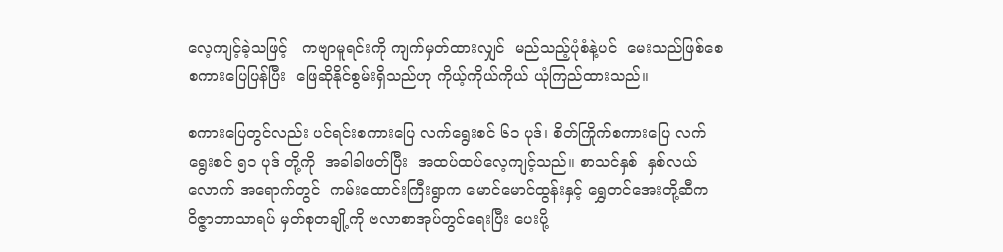လေ့ကျင့်ခဲ့သဖြင့်   ကဗျာမူရင်းကို ကျက်မှတ်ထားလျှင်  မည်သည့်ပုံစံနဲ့ပင်  မေးသည်ဖြစ်စေ  စကားပြေပြန်ပြီး  ဖြေဆိုနိုင်စွမ်းရှိသည်ဟု ကိုယ့်ကိုယ်ကိုယ် ယုံကြည်ထားသည်။

စကားပြေတွင်လည်း ပင်ရင်းစကားပြေ လက်ရွေးစင် ၆၁ ပုဒ်၊ စိတ်ကြိုက်စကားပြေ လက်ရွေးစင် ၅၁ ပုဒ် တို့ကို  အခါခါဖတ်ပြီး  အထပ်ထပ်လေ့ကျင့်သည်။ စာသင်နှစ်  နှစ်လယ်လောက် အရောက်တွင်  ကမ်းထောင်းကြီးရွာက မောင်မောင်ထွန်းနှင့် ရွှေတင်အေးတို့ဆီက ဝိဇ္ဇာဘာသာရပ် မှတ်စုတချို့ကို ဗလာစာအုပ်တွင်ရေးပြီး ပေးပို့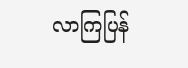လာကြပြန်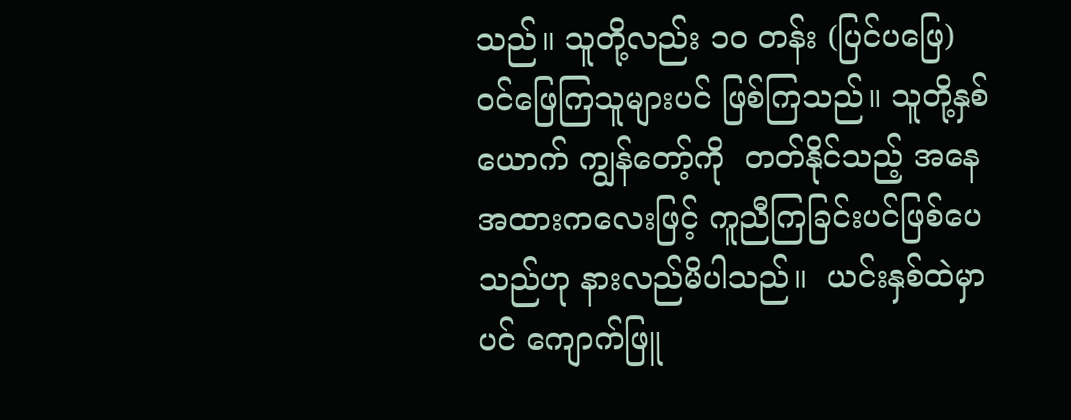သည်။ သူတို့လည်း ၁၀ တန်း (ပြင်ပဖြေ) ဝင်ဖြေကြသူများပင် ဖြစ်ကြသည်။ သူတို့နှစ်ယောက် ကျွန်တော့်ကို  တတ်နိုင်သည့် အနေအထားကလေးဖြင့် ကူညီကြခြင်းပင်ဖြစ်ပေသည်ဟု နားလည်မိပါသည်။  ယင်းနှစ်ထဲမှာပင် ကျောက်ဖြူ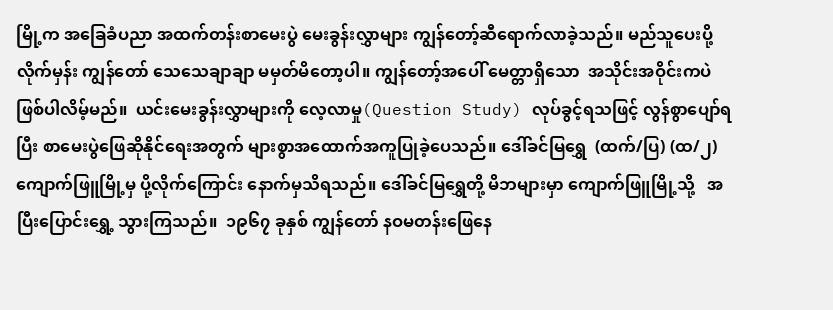မြို့က အခြေခံပညာ အထက်တန်းစာမေးပွဲ မေးခွန်းလွှာများ ကျွန်တော့်ဆီရောက်လာခဲ့သည်။ မည်သူပေးပို့လိုက်မှန်း ကျွန်တော် သေသေချာချာ မမှတ်မိတော့ပါ။ ကျွန်တော့်အပေါ် မေတ္တာရှိသော  အသိုင်းအဝိုင်းကပဲ ဖြစ်ပါလိမ့်မည်။  ယင်းမေးခွန်းလွှာများကို လေ့လာမှု(Question Study) လုပ်ခွင့်ရသဖြင့် လွန်စွာပျော်ရပြီး စာမေးပွဲဖြေဆိုနိုင်ရေးအတွက် များစွာအထောက်အကူပြုခဲ့ပေသည်။ ဒေါ်ခင်မြရွှေ  (ထက်/ပြ) (ထ/၂)  ကျောက်ဖြူမြို့မှ ပို့လိုက်ကြောင်း နောက်မှသိရသည်။ ဒေါ်ခင်မြရွှေတို့ မိဘများမှာ ကျောက်ဖြူမြို့သို့   အပြီးပြောင်းရွှေ့ သွားကြသည်။  ၁၉၆၇ ခုနှစ် ကျွန်တော် နဝမတန်းဖြေနေ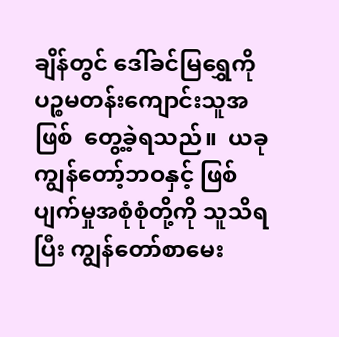ချိန်တွင် ဒေါ်ခင်မြရွှေကို ပဉ္စမတန်းကျောင်းသူအဖြစ်  တွေ့ခဲ့ရသည်။  ယခု  ကျွန်တော့်ဘဝနှင့် ဖြစ်ပျက်မှုအစုံစုံတို့ကို သူသိရပြီး ကျွန်တော်စာမေး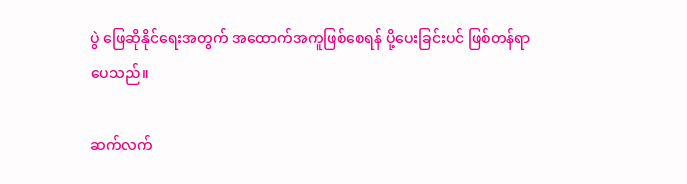ပွဲ ဖြေဆိုနိုင်ရေးအတွက် အထောက်အကူဖြစ်စေရန် ပို့ပေးခြင်းပင် ဖြစ်တန်ရာပေသည်။

ဆက်လက်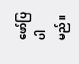ဖော်ပြပါမည်။